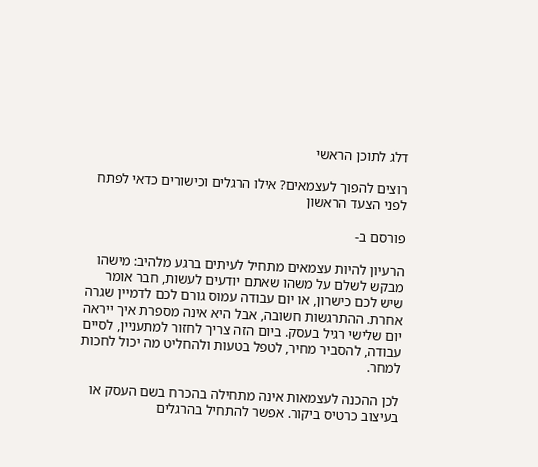דלג לתוכן הראשי

רוצים להפוך לעצמאים? אילו הרגלים וכישורים כדאי לפתח לפני הצעד הראשון

פורסם ב-

הרעיון להיות עצמאים מתחיל לעיתים ברגע מלהיב: מישהו מבקש לשלם על משהו שאתם יודעים לעשות, חבר אומר שיש לכם כישרון, או יום עבודה עמוס גורם לכם לדמיין שגרה אחרת. ההתרגשות חשובה, אבל היא אינה מספרת איך ייראה יום שלישי רגיל בעסק. ביום הזה צריך לחזור למתעניין, לסיים עבודה, להסביר מחיר, לטפל בטעות ולהחליט מה יכול לחכות למחר.

לכן ההכנה לעצמאות אינה מתחילה בהכרח בשם העסק או בעיצוב כרטיס ביקור. אפשר להתחיל בהרגלים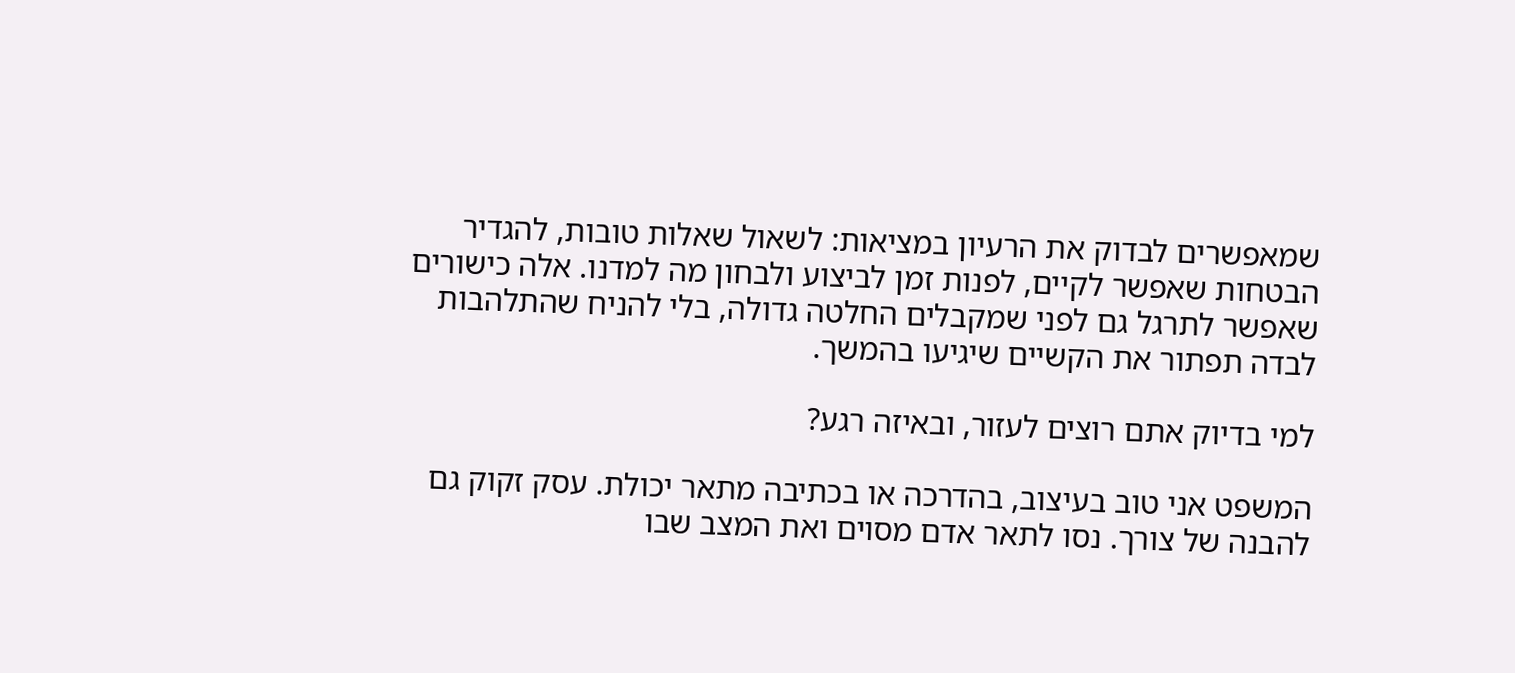שמאפשרים לבדוק את הרעיון במציאות: לשאול שאלות טובות, להגדיר הבטחות שאפשר לקיים, לפנות זמן לביצוע ולבחון מה למדנו. אלה כישורים שאפשר לתרגל גם לפני שמקבלים החלטה גדולה, בלי להניח שהתלהבות לבדה תפתור את הקשיים שיגיעו בהמשך.

למי בדיוק אתם רוצים לעזור, ובאיזה רגע?

המשפט אני טוב בעיצוב, בהדרכה או בכתיבה מתאר יכולת. עסק זקוק גם להבנה של צורך. נסו לתאר אדם מסוים ואת המצב שבו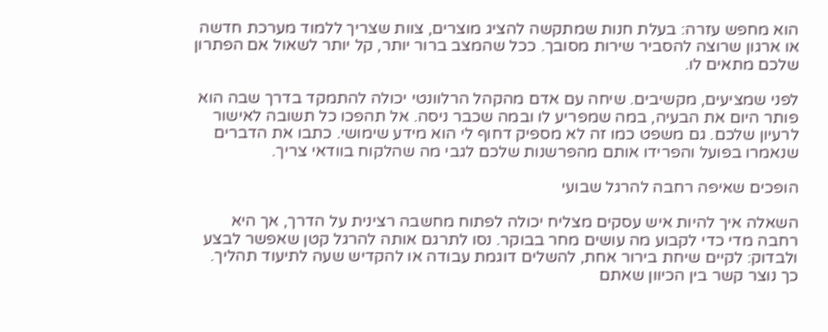הוא מחפש עזרה: בעלת חנות שמתקשה להציג מוצרים, צוות שצריך ללמוד מערכת חדשה או ארגון שרוצה להסביר שירות מסובך. ככל שהמצב ברור יותר, קל יותר לשאול אם הפתרון שלכם מתאים לו.

לפני שמציעים, מקשיבים. שיחה עם אדם מהקהל הרלוונטי יכולה להתמקד בדרך שבה הוא פותר היום את הבעיה, במה שמפריע לו ובמה שכבר ניסה. אל תהפכו כל תשובה לאישור לרעיון שלכם. גם משפט כמו זה לא מספיק דחוף לי הוא מידע שימושי. כתבו את הדברים שנאמרו בפועל והפרידו אותם מהפרשנות שלכם לגבי מה שהלקוח בוודאי צריך.

הופכים שאיפה רחבה להרגל שבועי

השאלה איך להיות איש עסקים מצליח יכולה לפתוח מחשבה רצינית על הדרך, אך היא רחבה מדי כדי לקבוע מה עושים מחר בבוקר. נסו לתרגם אותה להרגל קטן שאפשר לבצע ולבדוק: לקיים שיחת בירור אחת, להשלים דוגמת עבודה או להקדיש שעה לתיעוד תהליך. כך נוצר קשר בין הכיוון שאתם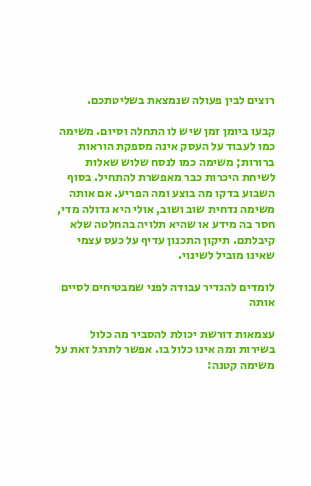רוצים לבין פעולה שנמצאת בשליטתכם.

קבעו ביומן זמן שיש לו התחלה וסיום. משימה כמו לעבוד על העסק אינה מספקת הוראות ברורות; משימה כמו לנסח שלוש שאלות לשיחת היכרות כבר מאפשרת להתחיל. בסוף השבוע בדקו מה בוצע ומה הפריע. אם אותה משימה נדחית שוב ושוב, אולי היא גדולה מדי, חסר בה מידע או שהיא תלויה בהחלטה שלא קיבלתם. תיקון התכנון עדיף על כעס עצמי שאינו מוביל לשינוי.

לומדים להגדיר עבודה לפני שמבטיחים לסיים אותה

עצמאות דורשת יכולת להסביר מה כלול בשירות ומה אינו כלול בו. אפשר לתרגל זאת על משימה קטנה: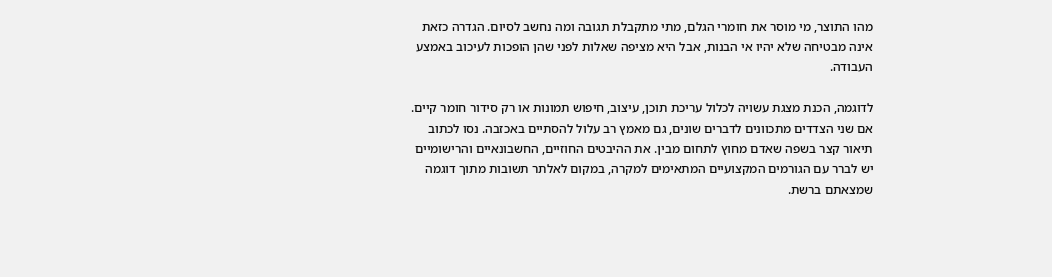מהו התוצר, מי מוסר את חומרי הגלם, מתי מתקבלת תגובה ומה נחשב לסיום. הגדרה כזאת אינה מבטיחה שלא יהיו אי הבנות, אבל היא מציפה שאלות לפני שהן הופכות לעיכוב באמצע העבודה.

לדוגמה, הכנת מצגת עשויה לכלול עריכת תוכן, עיצוב, חיפוש תמונות או רק סידור חומר קיים. אם שני הצדדים מתכוונים לדברים שונים, גם מאמץ רב עלול להסתיים באכזבה. נסו לכתוב תיאור קצר בשפה שאדם מחוץ לתחום מבין. את ההיבטים החוזיים, החשבונאיים והרישומיים יש לברר עם הגורמים המקצועיים המתאימים למקרה, במקום לאלתר תשובות מתוך דוגמה שמצאתם ברשת.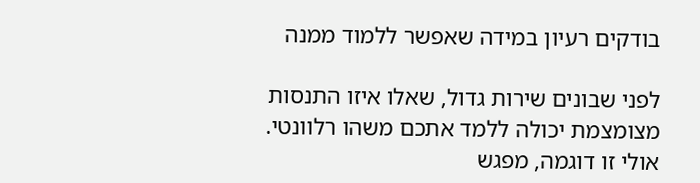בודקים רעיון במידה שאפשר ללמוד ממנה

לפני שבונים שירות גדול, שאלו איזו התנסות מצומצמת יכולה ללמד אתכם משהו רלוונטי. אולי זו דוגמה, מפגש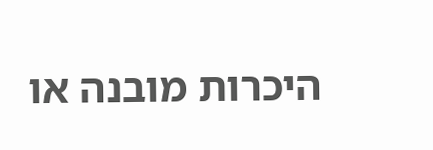היכרות מובנה או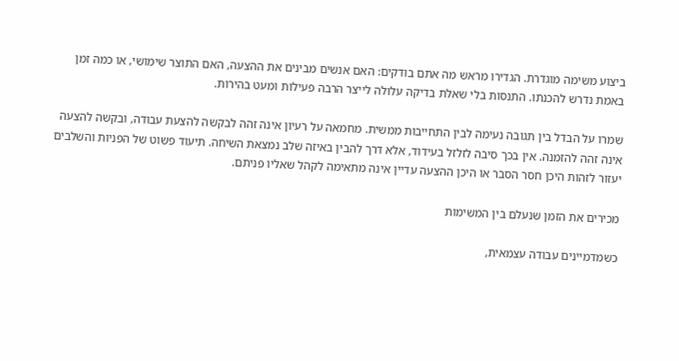ביצוע משימה מוגדרת. הגדירו מראש מה אתם בודקים: האם אנשים מבינים את ההצעה, האם התוצר שימושי, או כמה זמן באמת נדרש להכנתו. התנסות בלי שאלת בדיקה עלולה לייצר הרבה פעילות ומעט בהירות.

שמרו על הבדל בין תגובה נעימה לבין התחייבות ממשית. מחמאה על רעיון אינה זהה לבקשה להצעת עבודה, ובקשה להצעה אינה זהה להזמנה. אין בכך סיבה לזלזל בעידוד, אלא דרך להבין באיזה שלב נמצאת השיחה. תיעוד פשוט של הפניות והשלבים יעזור לזהות היכן חסר הסבר או היכן ההצעה עדיין אינה מתאימה לקהל שאליו פניתם.

מכירים את הזמן שנעלם בין המשימות

כשמדמיינים עבודה עצמאית,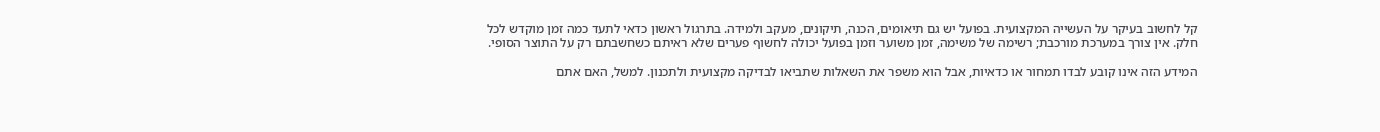קל לחשוב בעיקר על העשייה המקצועית. בפועל יש גם תיאומים, הכנה, תיקונים, מעקב ולמידה. בתרגול ראשון כדאי לתעד כמה זמן מוקדש לכל חלק. אין צורך במערכת מורכבת; רשימה של משימה, זמן משוער וזמן בפועל יכולה לחשוף פערים שלא ראיתם כשחשבתם רק על התוצר הסופי.

המידע הזה אינו קובע לבדו תמחור או כדאיות, אבל הוא משפר את השאלות שתביאו לבדיקה מקצועית ולתכנון. למשל, האם אתם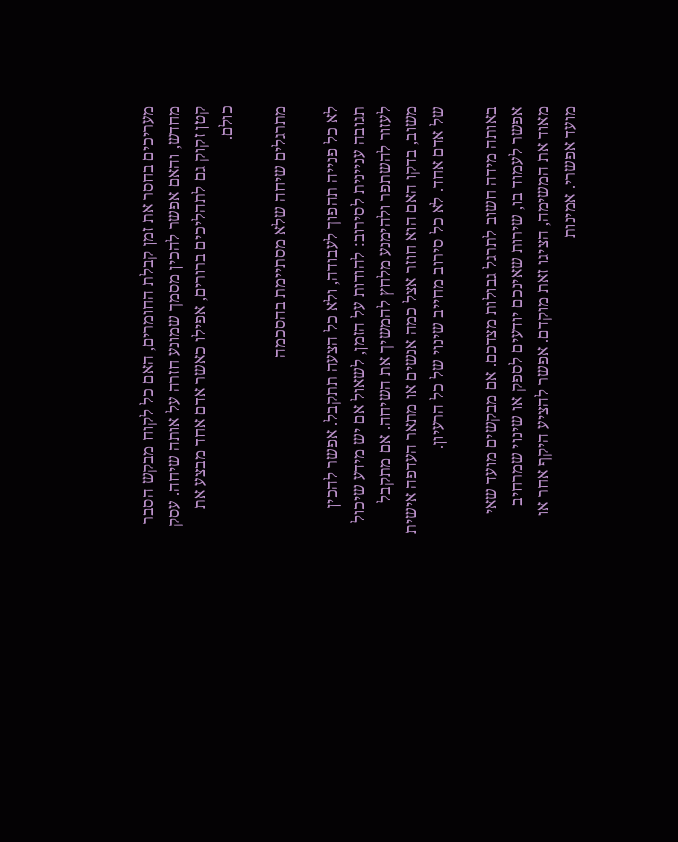מעריכים בחסר את זמן קבלת החומרים, האם כל לקוח מבקש הסבר מחדש, והאם אפשר להכין מסמך שמונע חזרה על אותה שיחה. עסק קטן זקוק גם לתהליכים ברורים, אפילו כאשר אדם אחד מבצע את כולם.

מתרגלים שיחה שלא מסתיימת בהסכמה

לא כל פנייה תהפוך לעבודה, ולא כל הצעה תתקבל. אפשר להכין תגובה עניינית לסירוב: להודות על הזמן, לשאול אם יש מידע שיכול לעזור להשתפר ולהימנע מלחץ להמשיך את השיחה. אם מתקבל משוב, בדקו האם הוא חוזר אצל כמה אנשים או מתאר העדפה אישית של אדם אחד. לא כל סירוב מחייב שינוי של כל הרעיון.

באותה מידה חשוב לתרגל גבולות מצדכם. אם מבקשים מועד שאי אפשר לעמוד בו, שירות שאינכם יודעים לספק או שינוי שמרחיב מאוד את המשימה, הציגו זאת מוקדם. אפשר להציע היקף אחר או מועד אפשרי. אמינות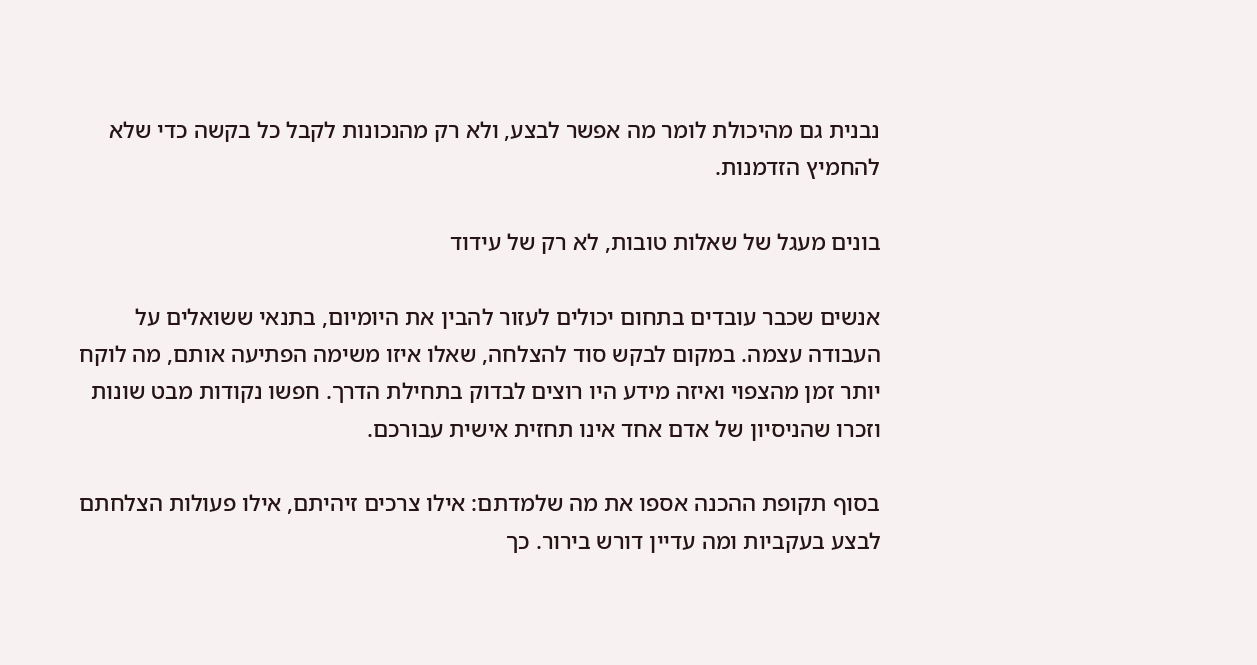נבנית גם מהיכולת לומר מה אפשר לבצע, ולא רק מהנכונות לקבל כל בקשה כדי שלא להחמיץ הזדמנות.

בונים מעגל של שאלות טובות, לא רק של עידוד

אנשים שכבר עובדים בתחום יכולים לעזור להבין את היומיום, בתנאי ששואלים על העבודה עצמה. במקום לבקש סוד להצלחה, שאלו איזו משימה הפתיעה אותם, מה לוקח יותר זמן מהצפוי ואיזה מידע היו רוצים לבדוק בתחילת הדרך. חפשו נקודות מבט שונות וזכרו שהניסיון של אדם אחד אינו תחזית אישית עבורכם.

בסוף תקופת ההכנה אספו את מה שלמדתם: אילו צרכים זיהיתם, אילו פעולות הצלחתם לבצע בעקביות ומה עדיין דורש בירור. כך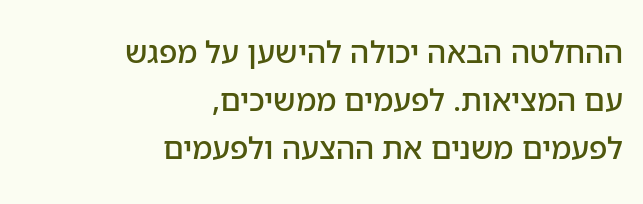ההחלטה הבאה יכולה להישען על מפגש עם המציאות. לפעמים ממשיכים, לפעמים משנים את ההצעה ולפעמים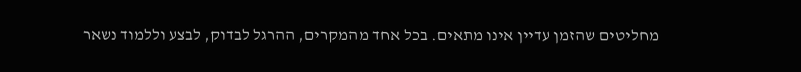מחליטים שהזמן עדיין אינו מתאים. בכל אחד מהמקרים, ההרגל לבדוק, לבצע וללמוד נשאר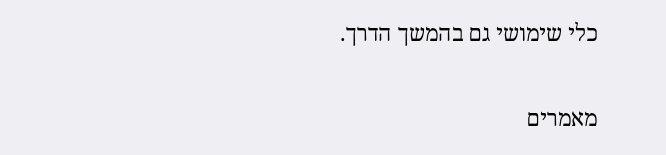כלי שימושי גם בהמשך הדרך.

מאמרים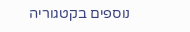נוספים בקטגוריה